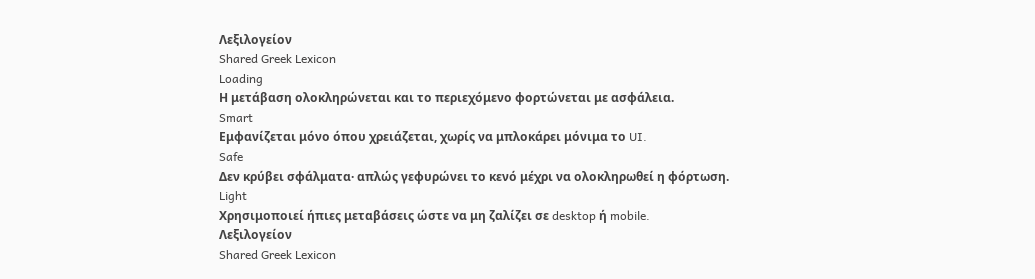Λεξιλογείον
Shared Greek Lexicon
Loading
Η μετάβαση ολοκληρώνεται και το περιεχόμενο φορτώνεται με ασφάλεια.
Smart
Εμφανίζεται μόνο όπου χρειάζεται, χωρίς να μπλοκάρει μόνιμα το UI.
Safe
Δεν κρύβει σφάλματα· απλώς γεφυρώνει το κενό μέχρι να ολοκληρωθεί η φόρτωση.
Light
Χρησιμοποιεί ήπιες μεταβάσεις ώστε να μη ζαλίζει σε desktop ή mobile.
Λεξιλογείον
Shared Greek Lexicon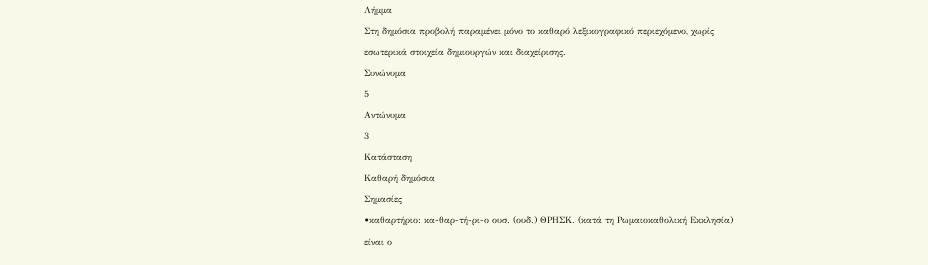Λήμμα
Στη δημόσια προβολή παραμένει μόνο το καθαρό λεξικογραφικό περιεχόμενο, χωρίς εσωτερικά στοιχεία δημιουργών και διαχείρισης.
Συνώνυμα
5
Αντώνυμα
3
Κατάσταση
Καθαρή δημόσια
Σημασίες
•καθαρτήριο: κα-θαρ-τή-ρι-ο ουσ. (ουδ.) ΘΡΗΣΚ. (κατά τη Ρωμαιοκαθολική Εκκλησία) είναι ο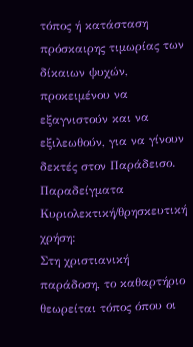τόπος ή κατάσταση πρόσκαιρης τιμωρίας των δίκαιων ψυχών, προκειμένου να εξαγνιστούν και να εξιλεωθούν, για να γίνουν δεκτές στον Παράδεισο.
Παραδείγματα
Κυριολεκτική/θρησκευτική χρήση:
Στη χριστιανική παράδοση, το καθαρτήριο θεωρείται τόπος όπου οι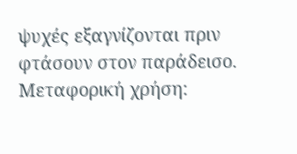ψυχές εξαγνίζονται πριν φτάσουν στον παράδεισο.
Μεταφορική χρήση: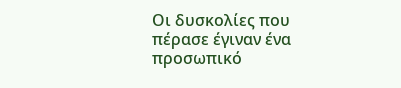Οι δυσκολίες που πέρασε έγιναν ένα προσωπικό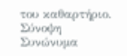του καθαρτήριο.
Σύνοψη
Συνώνυμα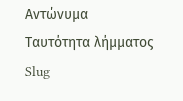Αντώνυμα
Ταυτότητα λήμματος
Slug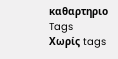καθαρτηριο
Tags
Χωρίς tags